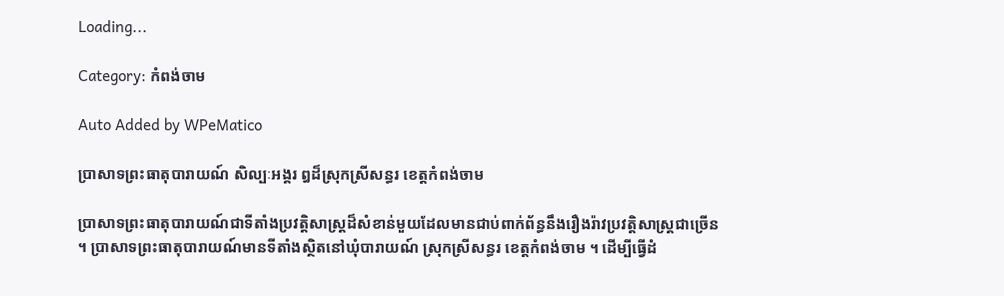Loading...

Category: កំពង់ចាម

Auto Added by WPeMatico

ប្រាសាទព្រះធាតុបារាយណ៍ សិល្បៈអង្គរ ឰដ៏ស្រុកស្រីសន្ធរ ខេត្តកំពង់ចាម

ប្រាសាទព្រះធាតុបារាយណ៍ជាទីតាំងប្រវត្តិសាស្ត្រដ៏សំខាន់មួយដែលមានជាប់ពាក់ព័ន្ធនឹងរឿងរ៉ាវប្រវត្តិសាស្ត្រជាច្រើន ។ ប្រាសាទព្រះធាតុបារាយណ៍មានទីតាំងស្ថិតនៅឃុំបារាយណ៍ ស្រុកស្រីសន្ធរ ខេត្តកំពង់ចាម ។ ដើម្បីធ្វើដំ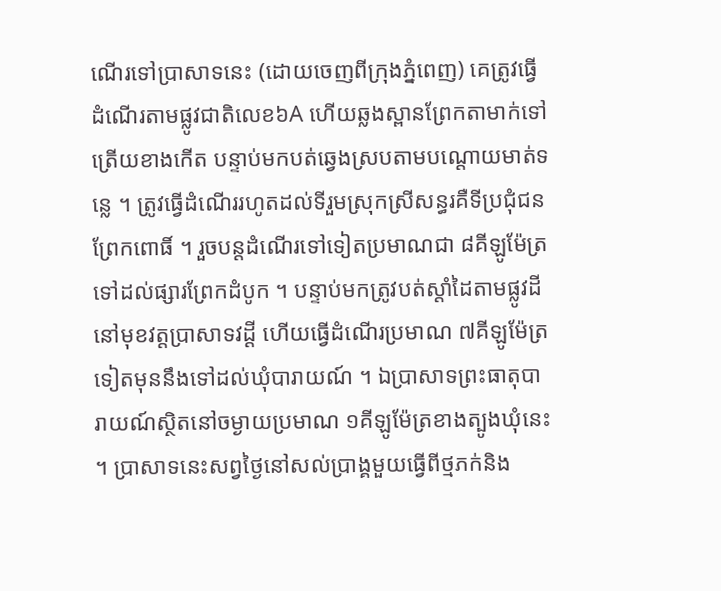ណើរទៅប្រាសាទនេះ (ដោយចេញពីក្រុងភ្នំពេញ) គេត្រូវធ្វើដំណើរតាមផ្លូវជាតិលេខ៦A ហើយឆ្លងស្ពានព្រែកតាមាក់ទៅត្រើយខាងកើត បន្ទាប់មកបត់ឆ្វេងស្របតាមបណ្ដោយមាត់ទន្លេ ។ ត្រូវធ្វើដំណើររហូតដល់ទីរួមស្រុកស្រីសន្ធរគឺទីប្រជុំជនព្រែកពោធិ៍ ។ រួចបន្តដំណើរទៅទៀតប្រមាណជា ៨គីឡូម៉ែត្រទៅដល់ផ្សារព្រែកដំបូក ។ បន្ទាប់មកត្រូវបត់ស្ដាំដៃតាមផ្លូវដីនៅមុខវត្តប្រាសាទវដ្ដី ហើយធ្វើដំណើរប្រមាណ ៧គីឡូម៉ែត្រទៀតមុននឹងទៅដល់ឃុំបារាយណ៍ ។ ឯប្រាសាទព្រះធាតុបារាយណ៍ស្ថិតនៅចម្ងាយប្រមាណ ១គីឡូម៉ែត្រខាងត្បូងឃុំនេះ ។ ប្រាសាទនេះសព្វថ្ងៃនៅសល់ប្រាង្គមួយធ្វើពីថ្មភក់និង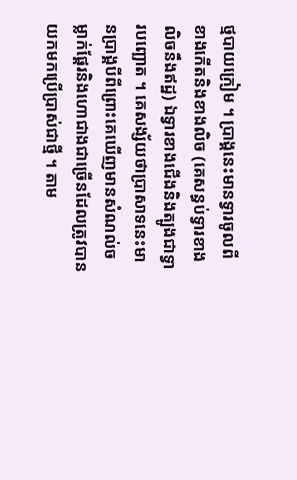ថ្មបាយក្រៀម ។ ប្រាង្គនេះមានទ្វារចូលពីខាងកើតនិងខាងលិច (គេសន្ធប់ទ្វារខាងលិចនឹងឥដ្ឋ) ឯទ្វារខាងជើងនិងត្បូងជាទ្វារបញ្ឆោត ។ គេសង្ស័យថាប្រាសាទនេះមានប្រាង្គបីពីព្រោះគេឃើញមានសំណល់ចម្លាក់ផ្ដែរនិងហោជាងជាច្រើនដែលត្រូវបានយកមកប្រើប្រាស់ជាថ្មី ។ តាម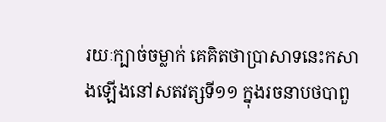រយៈក្បាច់ចម្លាក់ គេគិតថាប្រាសាទនេះកសាងឡើងនៅសតវត្សទី១១ ក្នុងរចនាបថបាពួ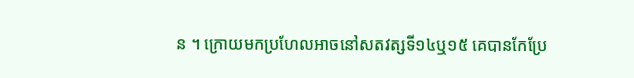ន ។ ក្រោយមកប្រហែលអាចនៅសតវត្សទី១៤ឬ១៥ គេបានកែប្រែ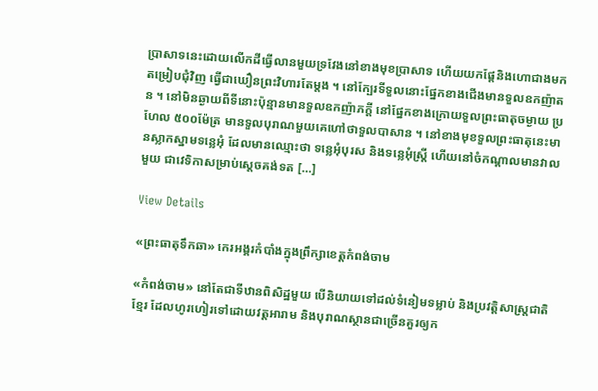ប្រាសាទនេះដោយលើកដីធ្វើលានមួយទ្រវែងនៅខាងមុខប្រាសាទ ហើយយកផ្ដែនិងហោជាងមកតម្រៀបជុំវិញ ធ្វើជាឃឿនព្រះវិហារតែម្ដង ។ នៅក្បែរទីទួលនោះផ្នែកខាងជើងមានទួលឧកញ៉ាតន ។ នៅមិនឆ្ងាយពីទីនោះប៉ុន្មានមានទួលឧកញ៉ាភក្តី នៅផ្នែកខាងក្រោយទួលព្រះធាតុចម្ងាយ ប្រហែល ៥០០ម៉ែត្រ មានទួលបុរាណមួយគេហៅថាទួលបាសាន ។ នៅខាងមុខទួលព្រះធាតុនេះមានស្លាកស្នាមទន្លេអុំ ដែលមានឈ្មោះថា ទន្លេអុំបុរស និងទន្លេអុំស្ត្រី ហើយនៅចំកណ្តាលមានវាលមួយ ជាវេទិកាសម្រាប់ស្តេចគង់ទត […]

View Details

«ព្រះធាតុទឹកឆា» កេរអង្គរកំបាំងក្នុងព្រឹក្សាខេត្តកំពង់ចាម

«កំពង់ចាម» នៅតែជាទីឋានពិសិដ្ឋមួយ បើនិយាយទៅដល់ទំនៀមទម្លាប់ និងប្រវត្តិសាស្ត្រជាតិខ្មែរ ដែលហូរហៀរទៅដោយវត្តអារាម និងបុរាណស្ថានជាច្រើនគួរឲ្យក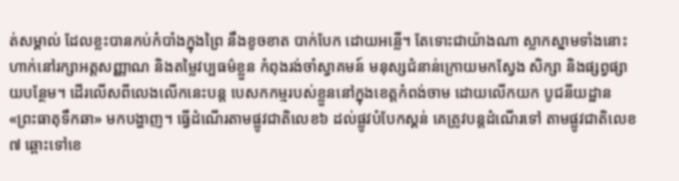ត់សម្គាល់ ដែលខ្លះបានកប់កំបាំងក្នុងព្រៃ នឹងខូចខាត បាក់បែក ដោយអន្លើ។ តែទោះជាយ៉ាងណា ស្លាកស្នាមទាំងនោះហាក់នៅរក្សាអត្តសញ្ញាណ និងតម្លៃវប្បធម៌ខ្លួន កំពុងរង់ចាំស្វាគមន៍ មនុស្សជំនាន់ក្រោយមកស្វែង សិក្សា និងផ្សព្វផ្សាយបន្ថែម។ ដើរលើសពីលេងលើកនេះបន្ត បេសកកម្មរបស់ខ្លួននៅក្នុងខេត្តកំពង់ចាម ដោយលើកយក បូជនីយដ្ឋាន «ព្រះធាតុទឹកឆា» មកបង្ហាញ។ ធ្វើដំណើរតាមផ្លូវជាតិលេខ៦ ដល់ផ្លូវបំបែកស្គន់ គេត្រូវបន្តដំណើរទៅ តាមផ្លូវជាតិលេខ៧ ឆ្ពោះទៅខេ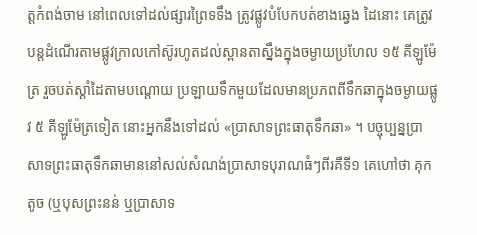ត្តកំពង់ចាម នៅពេលទៅដល់ផ្សារព្រៃទទឹង ត្រូវផ្លូវបំបែកបត់ខាងឆ្វេង ដៃនោះ គេត្រូវបន្តដំណើរតាមផ្លូវក្រាលកៅស៊ូរហូតដល់ស្ពានតាស្នឹងក្នុងចម្ងាយប្រហែល ១៥ គីឡូម៉ែត្រ រួចបត់ស្តាំដៃតាមបណ្តោយ ប្រឡាយទឹកមួយដែលមានប្រភពពីទឹកឆាក្នុងចម្ងាយផ្លូវ ៥ គីឡូម៉ែត្រទៀត នោះអ្នកនឹងទៅដល់ «ប្រាសាទព្រះធាតុទឹកឆា» ។ បច្ចុប្បន្នប្រាសាទព្រះធាតុទឹកឆាមាននៅសល់សំណង់ប្រាសាទបុរាណធំៗពីរគឺទី១ គេហៅថា គុកតូច (ឬបុសព្រះនន់ ឬប្រាសាទ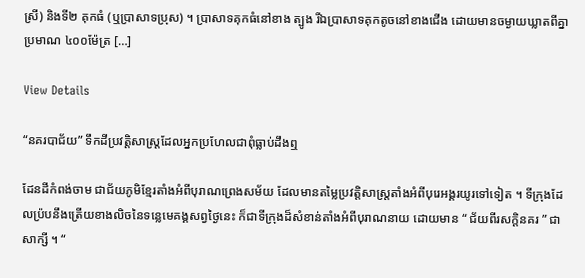ស្រី) និងទី២ គុកធំ (ឬប្រាសាទប្រុស) ។ ប្រាសាទគុកធំនៅខាង ត្បូង រីឯប្រាសាទគុកតូចនៅខាងជើង ដោយមានចម្ងាយឃ្លាតពីគ្នាប្រមាណ ៤០០ម៉ែត្រ […]

View Details

“នគរបាជ័យ” ទឹកដីប្រវត្តិសាស្ត្រដែលអ្នកប្រហែលជាពុំធ្លាប់ដឹងឮ

ដែនដីកំពង់ចាម ជាជ័យភូមិខ្មែរតាំងអំពីបុរាណព្រេងសម័យ ដែលមានតម្លៃប្រវត្តិសាស្រ្តតាំងអំពីបុរេអង្គរយូរទៅទៀត ។ ទីក្រុងដែលប្រ៉បនឹងត្រើយខាងលិចនៃទន្លេមេគង្គសព្វថ្ងៃនេះ ក៏ជាទីក្រុងដ៏សំខាន់តាំងអំពីបុរាណនាយ ដោយមាន “ ជ័យពីរសក្តិនគរ ” ជាសាក្សី ។ “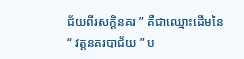ជ័យពីរសក្តិនគរ ” គឺជាឈ្មោះដើមនៃ “ វត្តនគរបាជ័យ ” ប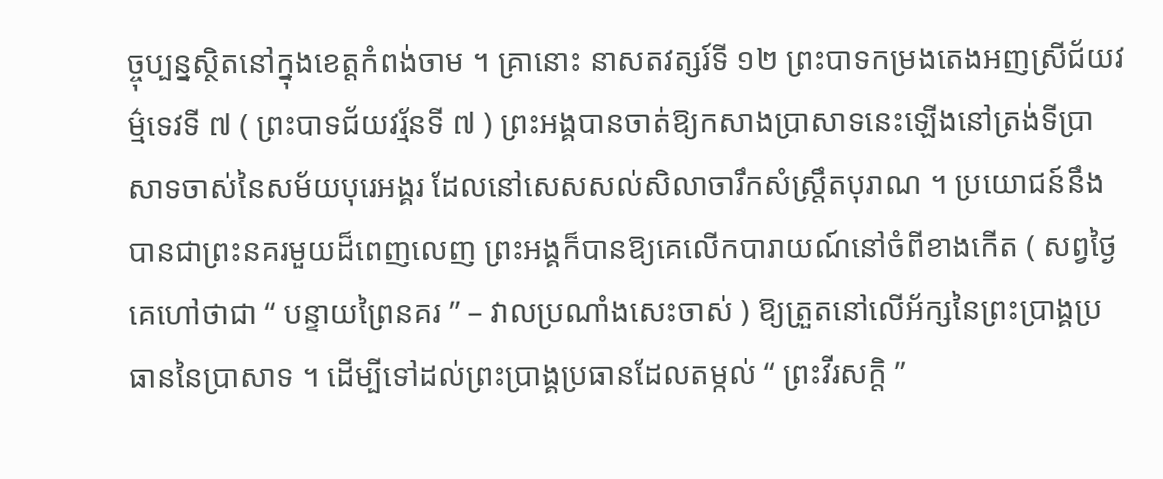ច្ចុប្បន្នស្ថិតនៅក្នុងខេត្តកំពង់ចាម ។ គ្រានោះ នាសតវត្សរ៍ទី ១២ ព្រះបាទកម្រងតេងអញស្រីជ័យវម៌្មទេវទី ៧ ( ព្រះបាទជ័យវរ្ម័នទី ៧ ) ព្រះអង្គបានចាត់ឱ្យកសាងប្រាសាទនេះឡើងនៅត្រង់ទីប្រាសាទចាស់នៃសម័យបុរេអង្គរ ដែលនៅសេសសល់សិលាចារឹកសំស្រ្តឹតបុរាណ ។ ប្រយោជន៍នឹងបានជាព្រះនគរមួយដ៏ពេញលេញ ព្រះអង្គក៏បានឱ្យគេលើកបារាយណ៍នៅចំពីខាងកើត ( សព្វថ្ងៃ គេហៅថាជា “ បន្ទាយព្រៃនគរ ” – វាលប្រណាំងសេះចាស់ ) ឱ្យត្រួតនៅលើអ័ក្សនៃព្រះប្រាង្គប្រធាននៃប្រាសាទ ។ ដើម្បីទៅដល់ព្រះប្រាង្គប្រធានដែលតម្កល់ “ ព្រះវីរសក្តិ ”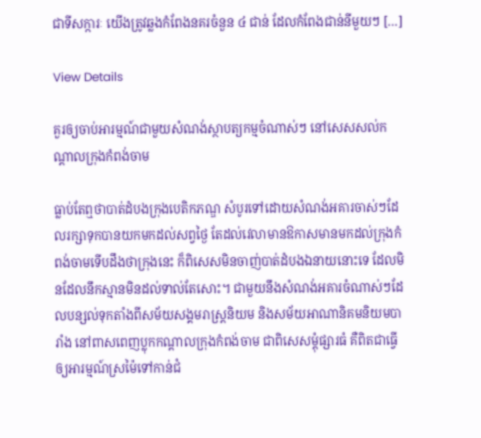ជាទីសក្ការៈ យើងត្រូវឆ្លងកំពែងនគរចំនួន ៤ ជាន់ ដែលកំពែងជាន់នីមួយៗ […]

View Details

គួរឲ្យចាប់អារម្មណ៍ជាមួយសំណង់ស្ថាបត្យកម្មចំណាស់ៗ នៅសេសសល់កណ្តាលក្រុងកំពង់ចាម

ធ្លាប់តែឮថាបាត់ដំបងក្រុងបេតិកភណ្ឌ សំបូរទៅដោយសំណង់អគារចាស់ៗដែលរក្សាទុកបានយកមកដល់សព្វថ្ងៃ តែដល់វេលាមានឱកាសមានមកដល់ក្រុងកំពង់ចាមទើបដឹងថាក្រុងនេះ ក៏ពិសេសមិនចាញ់បាត់ដំបងឯនាយនោះទេ ដែលមិនដែលនឹកស្មានមិនដល់ទាល់តែសោះ។ ជាមួយនឹងសំណង់អគារចំណាស់ៗដែលបន្សល់ទុកតាំងពីសម័យសង្គមរាស្រ្តនិយម និងសម័យអាណានិគមនិយមបារាំង នៅពាសពេញប្លុកកណ្តាលក្រុងកំពង់ចាម ជាពិសេសម្តុំផ្សារធំ គឺពិតជាធ្វើឲ្យអារម្មណ៍ស្រម៉ៃទៅកាន់ជំ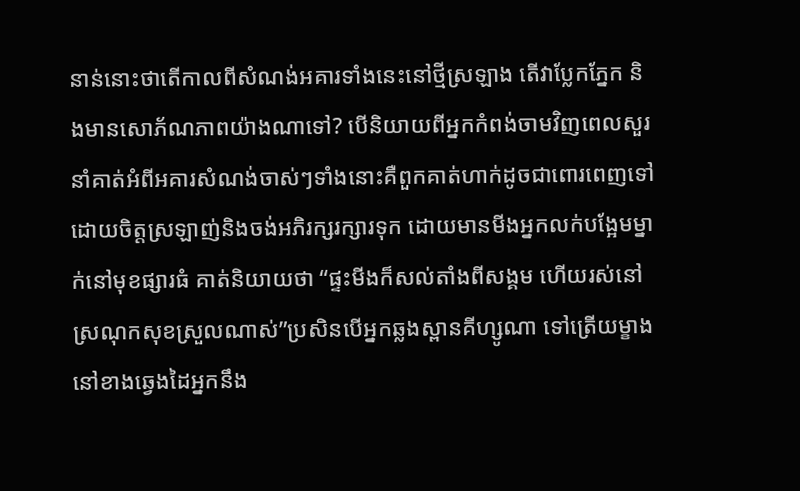នាន់នោះថាតើកាលពីសំណង់អគារទាំងនេះនៅថ្មីស្រឡាង តើវាប្លែកភ្នែក និងមានសោភ័ណភាពយ៉ាងណាទៅ? បើនិយាយពីអ្នកកំពង់ចាមវិញពេលសួរនាំគាត់អំពីអគារសំណង់ចាស់ៗទាំងនោះគឺពួកគាត់ហាក់ដូចជាពោរពេញទៅដោយចិត្តស្រឡាញ់និងចង់អភិរក្សរក្សារទុក ដោយមានមីងអ្នកលក់បង្អែមម្នាក់នៅមុខផ្សារធំ គាត់និយាយថា “ផ្ទះមីងក៏សល់តាំងពីសង្គម ហើយរស់នៅស្រណុកសុខស្រួលណាស់”ប្រសិនបើអ្នកឆ្លងស្ពានគីហ្សូណា ទៅត្រើយម្ខាងនៅខាងឆ្វេងដៃអ្នកនឹង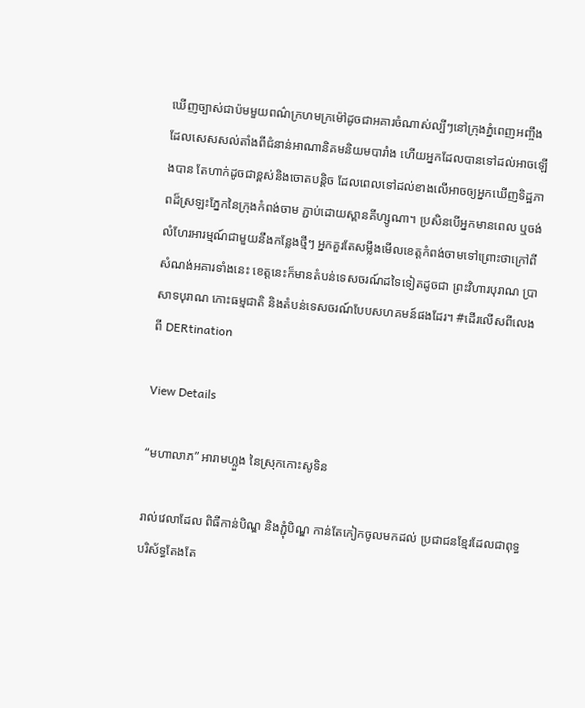ឃើញច្បាស់ជាប៉មមួយពណ៌ក្រហមក្រម៉ៅដូចជាអគារចំណាស់ល្បីៗនៅក្រុងភ្នំពេញអញ្ចឹង ដែលសេសសល់តាំងពីជំនាន់អាណានិគមនិយមបារាំង ហើយអ្នកដែលបានទៅដល់អាចឡើងបាន តែហាក់ដូចជាខ្ពស់និងចោតបន្តិច ដែលពេលទៅដល់ខាងលើអាចឲ្យអ្នកឃើញទិដ្ឋភាពដ៏ស្រឡះភ្នែកនៃក្រុងកំពង់ចាម ភ្ជាប់ដោយស្ពានគីហ្សូណា។ ប្រសិនបើអ្នកមានពេល ឬចង់លំហែរអារម្មណ៍ជាមួយនឹងកន្លែងថ្មីៗ អ្នកគួរតែសម្លឹងមើលខេត្តកំពង់ចាមទៅព្រោះថាក្រៅពីសំណង់អគារទាំងនេះ ខេត្តនេះក៏មានតំបន់ទេសចរណ៍ដទៃទៀតដូចជា ព្រះវិហារបុរាណ ប្រាសាទបុរាណ កោះធម្មជាតិ និងតំបន់ទេសចរណ៍បែបសហគមន៍ផងដែរ។ #ដើរលើសពីលេង ពី DERtination

View Details

“មហាលាភ” អារាមហ្លួង នៃស្រុកកោះសូទិន

រាល់វេលាដែល ពិធីកាន់បិណ្ឌ និងភ្ជុំបិណ្ឌ កាន់តែកៀកចូលមកដល់ ប្រជាជនខ្មែរដែលជាពុទ្ធបរិស័ទ្ធតែងតែ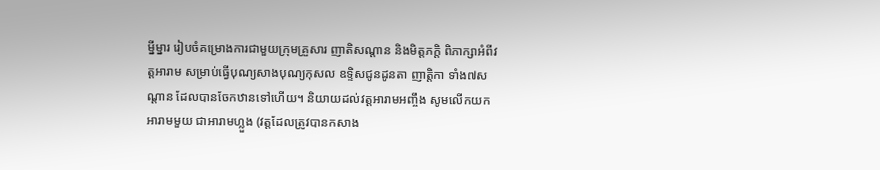ម្នីម្នារ រៀបចំគម្រោងការជាមួយក្រុមគ្រួសារ ញាតិសណ្តាន និងមិត្តភក្តិ ពិភាក្សាអំពីវត្តអារាម សម្រាប់ធ្វើបុណ្យសាងបុណ្យកុសល ឧទ្ទិសជូនដូនតា ញាត្តិកា ទាំង៧សណ្តាន ដែលបានចែកឋានទៅហើយ។ និយាយដល់វត្តអារាមអញ្ចឹង សូមលើកយកអារាមមួយ ជាអារាមហ្លួង (វត្តដែលត្រូវបានកសាង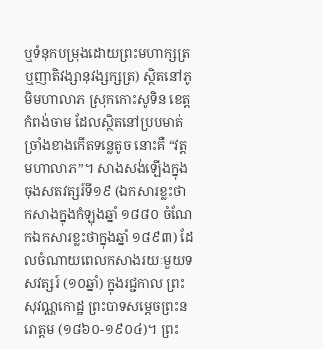ឬទំនុកបម្រុងដោយព្រះមហាក្សត្រ ឬញាតិវង្សានុវង្សក្សត្រ) ស្ថិតនៅភូមិមហាលាភ ស្រុកកោះសូទិន ខេត្តកំពង់ចាម ដែលស្ថិតនៅប្របមាត់ច្រាំងខាងកើតទន្លេតូច នោះគឺ “វត្តមហាលាភ”។ សាងសង់ឡើងក្នុងចុងសតវត្សរ៍ទី១៩ (ឯកសារខ្លះថា កសាងក្នុងកំឡុងឆ្នាំ ១៨៨០ ចំណែកឯកសារខ្លះថាក្នុងឆ្នាំ ១៨៩៣) ដែលចំណាយពេលកសាងរយៈមួយទសវត្សរ៍ (១០ឆ្នាំ) ក្នុងរជ្ជកាល ព្រះសុវណ្ណកោដ្ឋ ព្រះបាទសម្តេចព្រះនរោត្តម (១៨៦០-១៩០៤)។ ព្រះ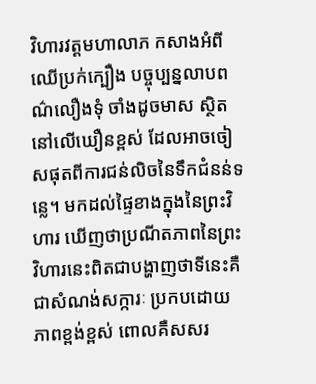វិហារវត្តមហាលាភ កសាងអំពីឈើប្រក់ក្បឿង បច្ចុប្បន្នលាបពណ៌លឿងទុំ ចាំងដូចមាស ស្ថិតនៅលើឃឿនខ្ពស់ ដែលអាចចៀសផុតពីការជន់លិចនៃទឹកជំនន់ទន្លេ។ មកដល់ផ្ទៃខាងក្នុងនៃព្រះវិហារ ឃើញថាប្រណីតភាពនៃព្រះវិហារនេះពិតជាបង្ហាញថាទីនេះគឺជាសំណង់សក្ការៈ ប្រកបដោយភាពខ្ពង់ខ្ពស់ ពោលគឺសសរ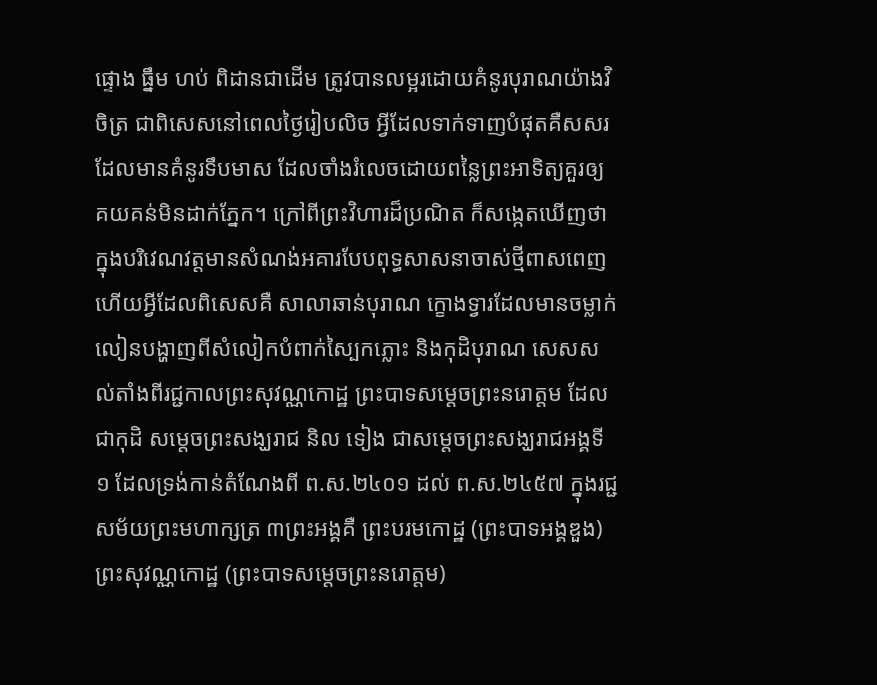ផ្ទោង ធ្នឹម ហប់ ពិដានជាដើម ត្រូវបានលម្អរដោយគំនូរបុរាណយ៉ាងវិចិត្រ ជាពិសេសនៅពេលថ្ងៃរៀបលិច អ្វីដែលទាក់ទាញបំផុតគឺសសរដែលមានគំនូរទឹបមាស ដែលចាំងរំលេចដោយពន្លៃព្រះអាទិត្យគួរឲ្យគយគន់មិនដាក់ភ្នែក។ ក្រៅពីព្រះវិហារដ៏ប្រណិត ក៏សង្កេតឃើញថាក្នុងបរិវេណវត្តមានសំណង់អគារបែបពុទ្ធសាសនាចាស់ថ្មីពាសពេញ ហើយអ្វីដែលពិសេសគឺ សាលាឆាន់បុរាណ ក្ខោងទ្វារដែលមានចម្លាក់លៀនបង្ហាញពីសំលៀកបំពាក់ស្បៃកភ្លោះ និងកុដិបុរាណ សេសសល់តាំងពីរជ្ជកាលព្រះសុវណ្ណកោដ្ឋ ព្រះបាទសម្តេចព្រះនរោត្តម ដែលជាកុដិ សម្តេចព្រះសង្ឃរាជ និល ទៀង ជាសម្ដេចព្រះសង្ឃរាជអង្គទី១ ដែលទ្រង់កាន់តំណែងពី ព.ស.២៤០១ ដល់ ព.ស.២៤៥៧ ក្នុងរជ្ជសម័យព្រះមហាក្សត្រ ៣ព្រះអង្គគឺ ព្រះបរមកោដ្ឋ (ព្រះបាទអង្គឌួង) ព្រះសុវណ្ណកោដ្ឋ (ព្រះបាទសម្តេចព្រះនរោត្តម)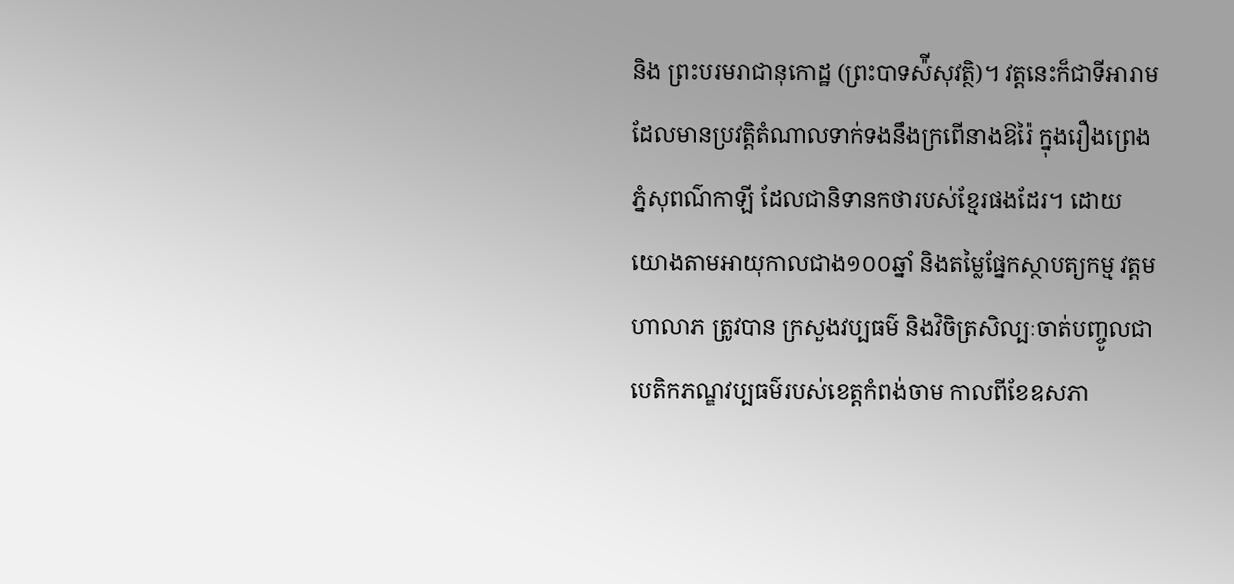និង ព្រះបរមរាជានុកោដ្ឋ (ព្រះបាទស៉ីសុវត្ថិ)។ វត្តនេះក៏ជាទីអារាមដែលមានប្រវត្តិតំណាលទាក់ទងនឹងក្រពើនាងឱរ៉ៃ ក្នុងរឿងព្រេងភ្នំសុពណ៌កាឡី ដែលជានិទានកថារបស់ខ្មែរផងដែរ។ ដោយយោងតាមអាយុកាលជាង១០០ឆ្នាំ និងតម្លៃផ្នែកស្ថាបត្យកម្ម វត្តមហាលាភ ត្រូវបាន ក្រសួងវប្បធម៌ និងវិចិត្រសិល្បៈចាត់បញ្ចូលជាបេតិកភណ្ឌវប្បធម៌របស់ខេត្តកំពង់ចាម កាលពីខែឧសភា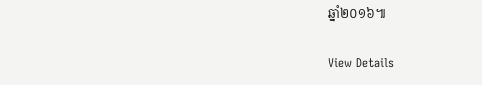ឆ្នាំ២០១៦៕

View Details